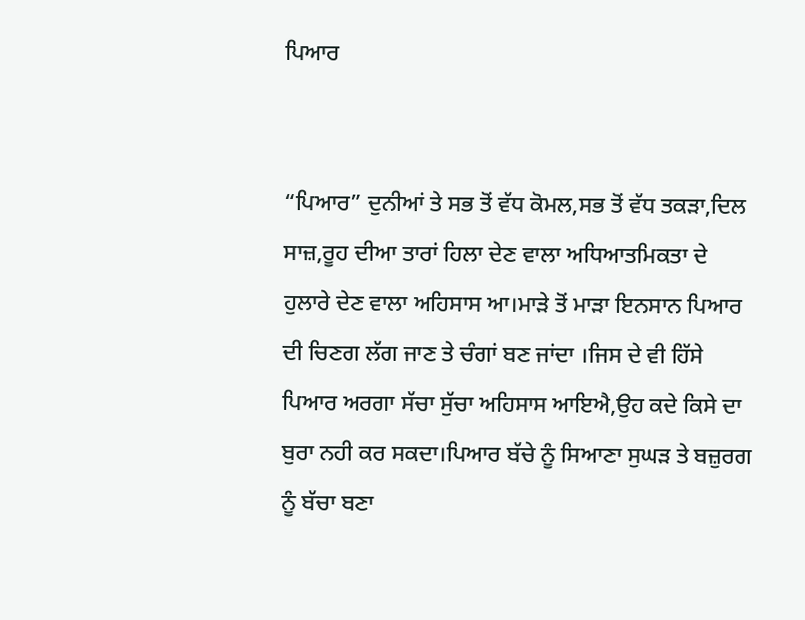ਪਿਆਰ


“ਪਿਆਰ” ਦੁਨੀਆਂ ਤੇ ਸਭ ਤੋਂ ਵੱਧ ਕੋਮਲ,ਸਭ ਤੋਂ ਵੱਧ ਤਕੜਾ,ਦਿਲ ਸਾਜ਼,ਰੂਹ ਦੀਆ ਤਾਰਾਂ ਹਿਲਾ ਦੇਣ ਵਾਲਾ ਅਧਿਆਤਮਿਕਤਾ ਦੇ ਹੁਲਾਰੇ ਦੇਣ ਵਾਲਾ ਅਹਿਸਾਸ ਆ।ਮਾੜੇ ਤੋਂ ਮਾੜਾ ਇਨਸਾਨ ਪਿਆਰ ਦੀ ਚਿਣਗ ਲੱਗ ਜਾਣ ਤੇ ਚੰਗਾਂ ਬਣ ਜਾਂਦਾ ।ਜਿਸ ਦੇ ਵੀ ਹਿੱਸੇ ਪਿਆਰ ਅਰਗਾ ਸੱਚਾ ਸੁੱਚਾ ਅਹਿਸਾਸ ਆਇਐ,ਉਹ ਕਦੇ ਕਿਸੇ ਦਾ ਬੁਰਾ ਨਹੀ ਕਰ ਸਕਦਾ।ਪਿਆਰ ਬੱਚੇ ਨੂੰ ਸਿਆਣਾ ਸੁਘੜ ਤੇ ਬਜ਼ੁਰਗ ਨੂੰ ਬੱਚਾ ਬਣਾ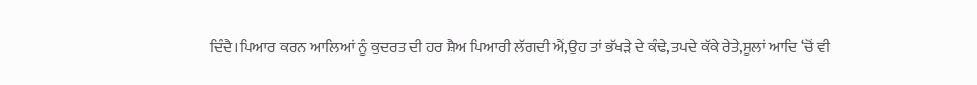ਦਿੰਦੈ।ਪਿਆਰ ਕਰਨ ਆਲਿਆਂ ਨੂੰ ਕੁਦਰਤ ਦੀ ਹਰ ਸ਼ੈਅ ਪਿਆਰੀ ਲੱਗਦੀ ਐਂ,ਉਹ ਤਾਂ ਭੱਖੜੇ ਦੇ ਕੰਢੇ,ਤਪਦੇ ਕੱਕੇ ਰੇਤੇ,ਸੂਲਾਂ ਆਦਿ ‘ਚੋਂ ਵੀ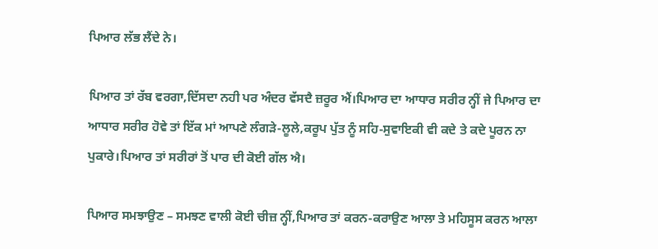ਪਿਆਰ ਲੱਭ ਲੈਂਦੇ ਨੇ।

ਪਿਆਰ ਤਾਂ ਰੱਬ ਵਰਗਾ,ਦਿੱਸਦਾ ਨਹੀ ਪਰ ਅੰਦਰ ਵੱਸਦੈ ਜ਼ਰੂਰ ਐਂ।ਪਿਆਰ ਦਾ ਆਧਾਰ ਸਰੀਰ ਨ੍ਹੀਂ ਜੇ ਪਿਆਰ ਦਾ ਆਧਾਰ ਸਰੀਰ ਹੋਵੇ ਤਾਂ ਇੱਕ ਮਾਂ ਆਪਣੇ ਲੰਗੜੇ-ਲੂਲੇ,ਕਰੂਪ ਪੁੱਤ ਨੂੰ ਸਹਿ-ਸੁਵਾਇਕੀ ਵੀ ਕਦੇ ਤੇ ਕਦੇ ਪੂਰਨ ਨਾ ਪੁਕਾਰੇ।ਪਿਆਰ ਤਾਂ ਸਰੀਰਾਂ ਤੋਂ ਪਾਰ ਦੀ ਕੋਈ ਗੱਲ ਐ।

ਪਿਆਰ ਸਮਝਾਉਣ – ਸਮਝਣ ਵਾਲੀ ਕੋਈ ਚੀਜ਼ ਨ੍ਹੀਂ,ਪਿਆਰ ਤਾਂ ਕਰਨ-ਕਰਾਉਣ ਆਲਾ ਤੇ ਮਹਿਸੂਸ ਕਰਨ ਆਲਾ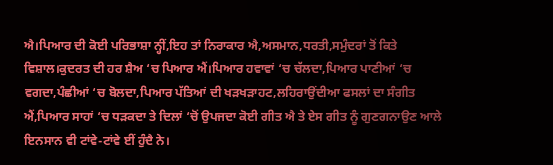ਐ।ਪਿਆਰ ਦੀ ਕੋਈ ਪਰਿਭਾਸ਼ਾ ਨ੍ਹੀਂ,ਇਹ ਤਾਂ ਨਿਰਾਕਾਰ ਐ,ਅਸਮਾਨ,ਧਰਤੀ,ਸਮੁੰਦਰਾਂ ਤੋਂ ਕਿਤੇ ਵਿਸ਼ਾਲ।ਕੁਦਰਤ ਦੀ ਹਰ ਸ਼ੈਅ ‘ਚ ਪਿਆਰ ਐਂ।ਪਿਆਰ ਹਵਾਵਾਂ ‘ਚ ਚੱਲਦਾ,ਪਿਆਰ ਪਾਣੀਆਂ ‘ਚ ਵਗਦਾ,ਪੰਛੀਆਂ ‘ਚ ਬੋਲਦਾ,ਪਿਆਰ ਪੱਤਿਆਂ ਦੀ ਖੜਖੜਾਹਟ,ਲਹਿਰਾਉਂਦੀਆ ਫਸਲਾਂ ਦਾ ਸੰਗੀਤ ਐਂ,ਪਿਆਰ ਸਾਹਾਂ ‘ਚ ਧੜਕਦਾ ਤੇ ਦਿਲਾਂ ‘ਚੋਂ ਉਪਜਦਾ ਕੋਈ ਗੀਤ ਐ ਤੇ ਏਸ ਗੀਤ ਨੂੰ ਗੁਣਗਨਾਉਣ ਆਲੇ ਇਨਸਾਨ ਵੀ ਟਾਂਵੇ-ਟਾਂਵੇ ਈਂ ਹੁੰਦੈ ਨੇ।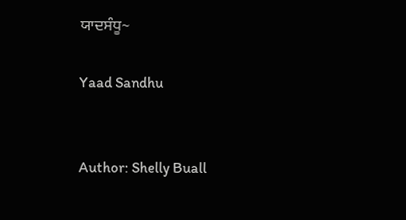ਯਾਦਸੰਧੂ~

Yaad Sandhu


Author: Shelly Buall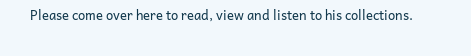Please come over here to read, view and listen to his collections.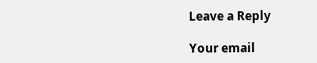Leave a Reply

Your email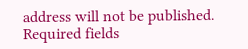address will not be published. Required fields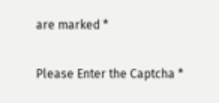are marked *

Please Enter the Captcha *